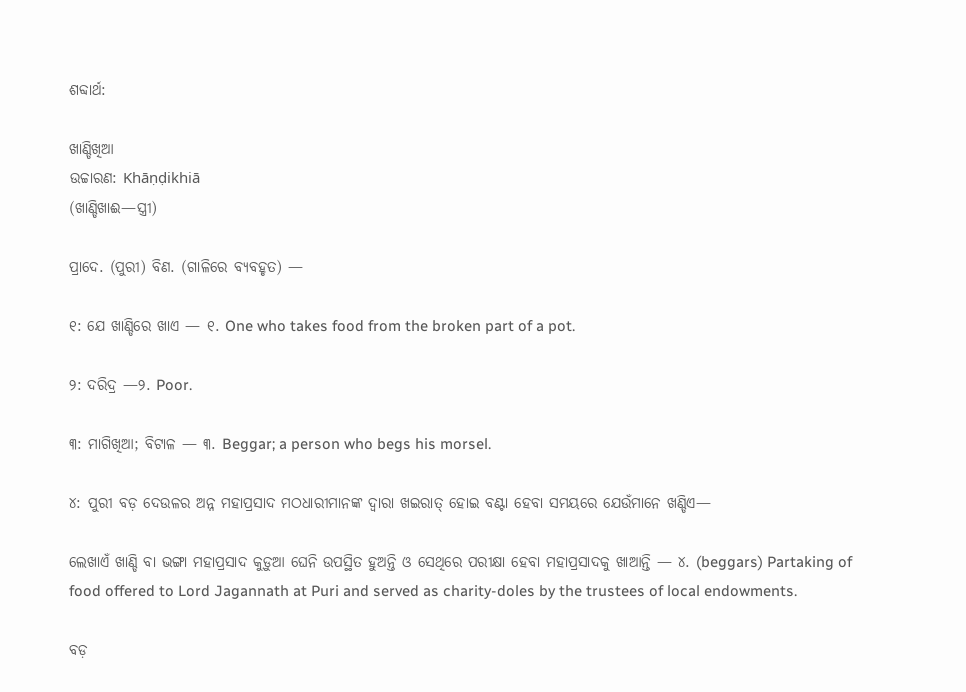ଶବ୍ଦାର୍ଥ:

ଖାଣ୍ଡିଖିଆ
ଉଚ୍ଚାରଣ: Khāṇḍikhiā
(ଖାଣ୍ଡିଖାଈ—ସ୍ତ୍ରୀ)

ପ୍ରାଦେ. (ପୁରୀ) ବିଣ. (ଗାଳିରେ ବ୍ୟବହୃତ) —

୧: ଯେ ଖାଣ୍ଡିରେ ଖାଏ — ୧. One who takes food from the broken part of a pot.

୨: ଦରିଦ୍ର —୨. Poor.

୩: ମାଗିଖିଆ; ବିଟାଳ — ୩. Beggar; a person who begs his morsel.

୪: ପୁରୀ ବଡ଼ ଦେଉଳର ଅନ୍ନ ମହାପ୍ରସାଦ ମଠଧାରୀମାନଙ୍କ ଦ୍ବାରା ଖଇରାତ୍ ହୋଇ ବଣ୍ଟା ହେବା ସମୟରେ ଯେଉଁମାନେ ଖଣ୍ଡିଏ—

ଲେଖାଏଁ ଖାଣ୍ଡି ବା ଭଙ୍ଗା ମହାପ୍ରସାଦ କୁଡ଼ୁଆ ଘେନି ଉପସ୍ଥିତ ହୁଅନ୍ତି ଓ ସେଥିରେ ପରୀକ୍ଷା ହେବା ମହାପ୍ରସାଦକୁ ଖାଆନ୍ତି — ୪. (beggars) Partaking of food offered to Lord Jagannath at Puri and served as charity-doles by the trustees of local endowments.

ବଡ଼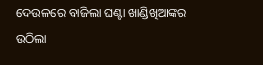ଦେଉଳରେ ବାଜିଲା ଘଣ୍ଟା ଖାଣ୍ଡିଖିଆଙ୍କର ଉଠିଲା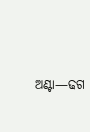ଅଣ୍ଟା—ଢଗ